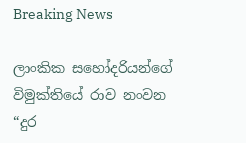Breaking News

ලාංකික සහෝදරියන්ගේ විමුක්තියේ රාව නංවන “දුර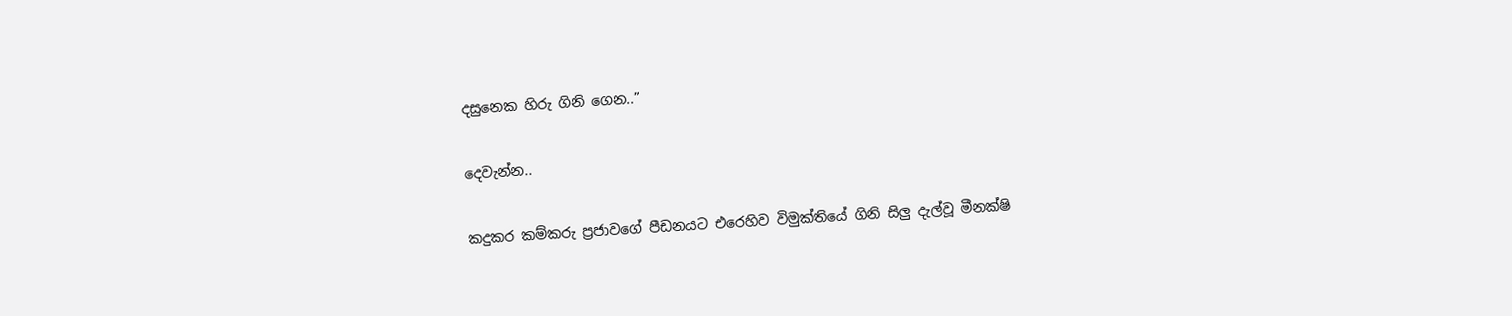දසුනෙක හිරු ගිනි ගෙන..”

දෙවැන්න..

කදුකර කම්කරු ප්‍රජාවගේ පීඩනයට එරෙහිව විමුක්තියේ ගිනි සිලු දැල්වූ මීනක්ෂි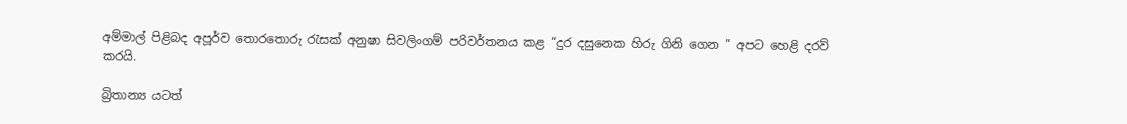අම්මාල් පිළිබද අපූර්ව තොරතොරු රැසක් අනුෂා සිවලිංගම් පරිවර්තනය කළ “දුර දසුනෙක හිරු ගිනි ගෙන ” අපට හෙළි දරව් කරයි.

බ්‍රිතාන්‍ය යටත්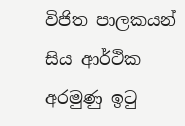විජිත පාලකයන් සිය ආර්ථික අරමුණු ඉටු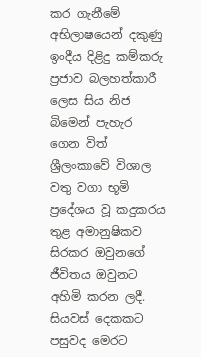කර ගැනීමේ අභිලාෂයෙන් දකුණු ඉංදීය දිළිදු කම්කරු ප්‍රජාව බලහත්කාරී ලෙස සිය නිජ බිමෙන් පැහැර ගෙන විත් ශ්‍රීලංකාවේ විශාල වතු වගා භූමි ප්‍රදේශය වූ කදුකරය තුළ අමානුෂිකව සිරකර ඔවුනගේ ජීවිතය ඔවුනට අහිමි කරන ලදී. සියවස් දෙකකට පසුවද මෙරට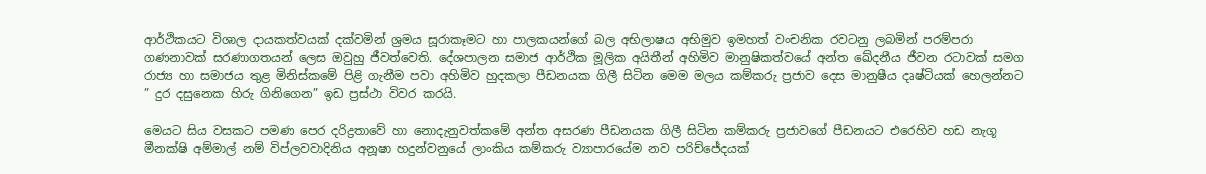ආර්ථිකයට විශාල දායකත්වයක් දක්වමින් ශ්‍රමය සූරාකෑමට හා පාලකයන්ගේ බල අභිලාෂය අභිමුව ඉමහත් වංචනික රවටනු ලබමින් පරම්පරා ගණනාවක් සරණාගතයන් ලෙස ඔවුහු ජීවත්වෙති. දේශපාලන සමාජ ආර්ථික මූලික අයිතීන් අහිමිව මානුෂිකත්වයේ අන්ත ඛේදනීය ජීවන රටාවක් සමග රාජ්‍ය හා සමාජය තුළ මිනිස්කමේ පිළි ගැනීම පවා අහිමිව හුදකලා පීඩනයක ගිලී සිටින මෙම මලය කම්කරු ප්‍රජාව දෙස මානුෂීය දෘෂ්ටියක් හෙලන්නට
” දුර දසුනෙක හිරු ගිනිගෙන” ඉඩ ප්‍රස්ථා විවර කරයි.

මෙයට සිය වසකට පමණ පෙර දරිද්‍රතාවේ හා නොදැනුවත්කමේ අන්ත අසරණ පීඩනයක ගිලී සිටින කම්කරු ප්‍රජාවගේ පීඩනයට එරෙහිව හඩ නැගූ මීනක්ෂි අම්මාල් නම් විප්ලවවාදිනිය අනූෂා හදුන්වනුයේ ලාංකිය කම්කරු ව්‍යාපාරයේම නව පරිච්ජේදයක්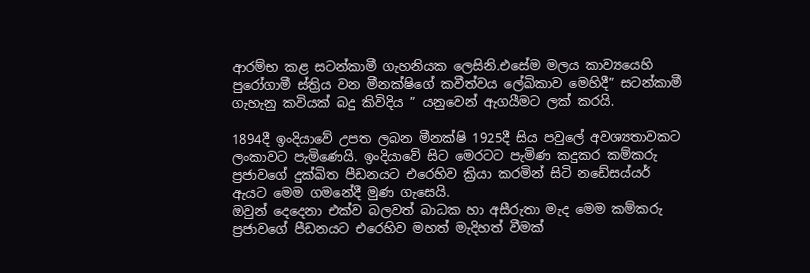ආරම්භ කළ සටන්කාමී ගැහනියක ලෙසිනි.එසේම මලය කාව්‍යයෙහි පුරෝගාමී ස්ත්‍රිය වන මීනක්ෂිගේ කවීත්වය ලේඛිකාව මෙහිදී” සටන්කාමී ගැහැනු කවියක් බදු කිවිදිය ” යනුවෙන් ඇගයීමට ලක් කරයි.

1894දී ඉංදියාවේ උපත ලබන මීනක්ෂි 1925දී සිය පවුලේ අවශ්‍යතාවකට ලංකාවට පැමිණෙයි. ඉංදියාවේ සිට මෙරටට පැමිණ කදුකර කම්කරු ප්‍රජාවගේ දුක්ඛිත පීඩනයට එරෙහිව ක්‍රියා කරමින් සිටි නඩේසය්යර් ඇයට මෙම ගමනේදී මුණ ගැසෙයි.
ඔවුන් දෙදෙනා එක්ව බලවත් බාධක හා අසීරුතා මැද මෙම කම්කරු ප්‍රජාවගේ පීඩනයට එරෙහිව මහත් මැදිහත් වීමක්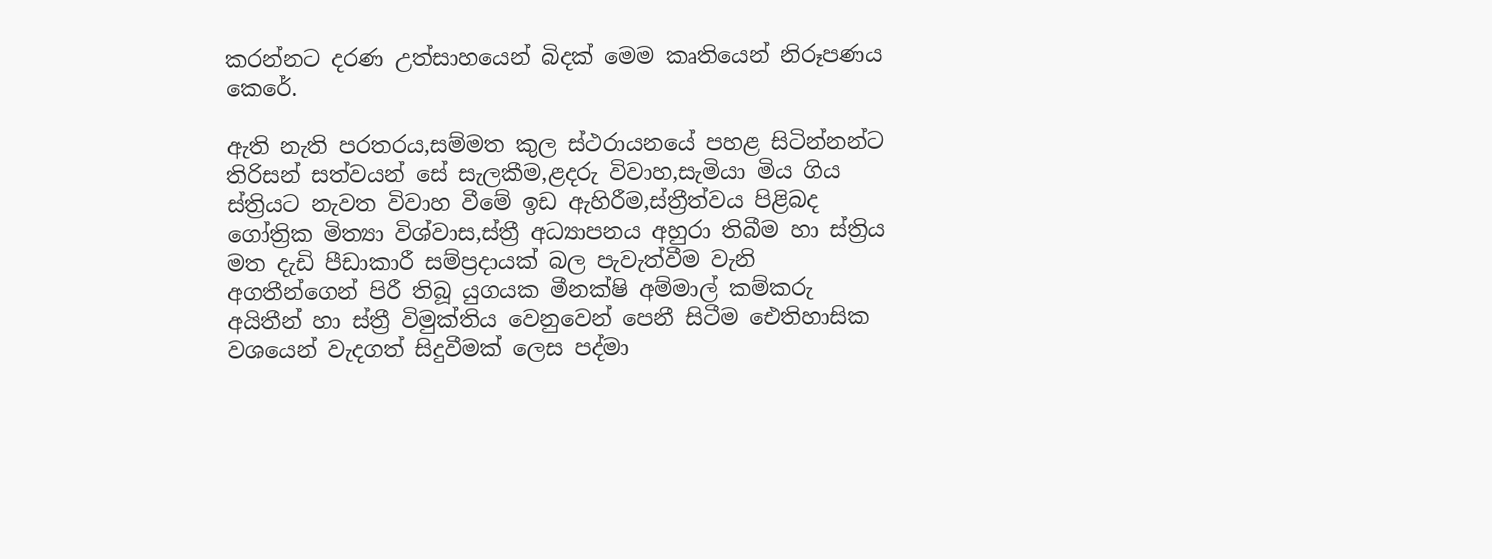කරන්නට දරණ උත්සාහයෙන් බිදක් මෙම කෘතියෙන් නිරූපණය කෙරේ.

ඇති නැති පරතරය,සම්මත කුල ස්ථරායනයේ පහළ සිටින්නන්ට තිරිසන් සත්වයන් සේ සැලකීම,ළදරු විවාහ,සැමියා මිය ගිය ස්ත්‍රියට නැවත විවාහ වීමේ ඉඩ ඇහිරීම,ස්ත්‍රීත්වය පිළිබද ගෝත්‍රික මිත්‍යා විශ්වාස,ස්ත්‍රී අධ්‍යාපනය අහුරා තිබීම හා ස්ත්‍රිය මත දැඩි පීඩාකාරී සම්ප්‍රදායක් බල පැවැත්වීම වැනි අගතීන්ගෙන් පිරී තිබූ යුගයක මීනක්ෂි අම්මාල් කම්කරු අයිතීන් හා ස්ත්‍රී විමුක්තිය වෙනුවෙන් පෙනී සිටීම ඓතිහාසික වශයෙන් වැදගත් සිදුවීමක් ලෙස පද්මා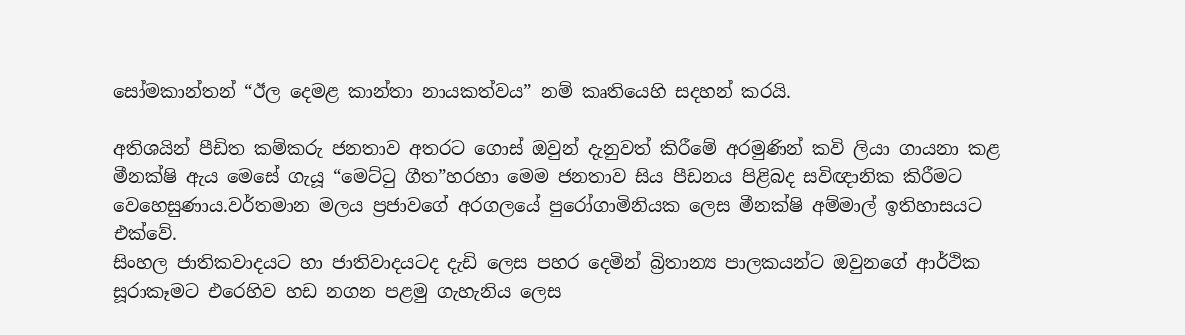සෝමකාන්තන් “ඊල දෙමළ කාන්තා නායකත්වය” නම් කෘතියෙහි සදහන් කරයි.

අතිශයින් පීඩිත කම්කරු ජනතාව අතරට ගොස් ඔවුන් දැනුවත් කිරීමේ අරමුණින් කවි ලියා ගායනා කළ මීනක්ෂි ඇය මෙසේ ගැයූ “මෙට්ටු ගීත”හරහා මෙම ජනතාව සිය පීඩනය පිළිබද සවිඥානික කිරීමට වෙහෙසුණාය.වර්තමාන මලය ප්‍රජාවගේ අරගලයේ පුරෝගාමිනියක ලෙස මීනක්ෂි අම්මාල් ඉතිහාසයට එක්වේ.
සිංහල ජාතිකවාදයට හා ජාතිවාදයටද දැඩි ලෙස පහර දෙමින් බ්‍රිතාන්‍ය පාලකයන්ට ඔවුනගේ ආර්ථික සූරාකෑමට එරෙහිව හඩ නගන පළමු ගැහැනිය ලෙස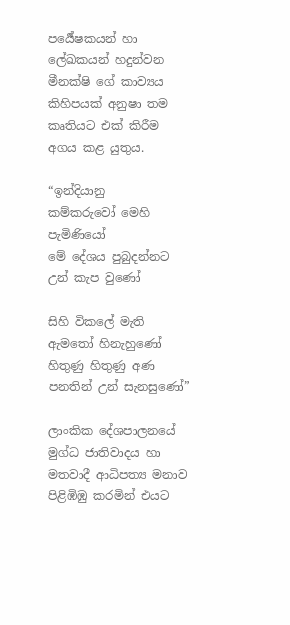පර්‍යේෂකයන් හා ලේඛකයන් හදුන්වන මීනක්ෂි ගේ කාව්‍යය කිහිපයක් අනුෂා තම කෘතියට එක් කිරීම අගය කළ යුතුය.

“ඉන්දියානු
කම්කරුවෝ මෙහි පැමිණියෝ
මේ දේශය පුබුදන්නට
උන් කැප වුණෝ

සිහි විකලේ මැති
ඇමතෝ හිනැහුණෝ හිතුණු හිතුණු අණ පනතින් උන් සැනසුණෝ”

ලාංකික දේශපාලනයේ මුග්ධ ජාතිවාදය හා මතවාදී ආධිපත්‍ය මනාව පිළිඹිඹු කරමින් එයට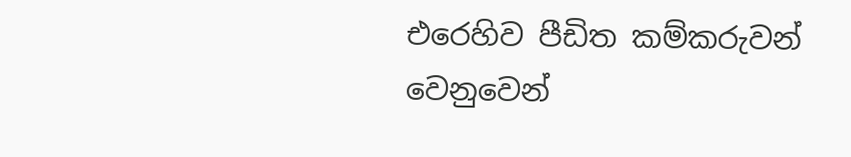එරෙහිව පීඩිත කම්කරුවන් වෙනුවෙන්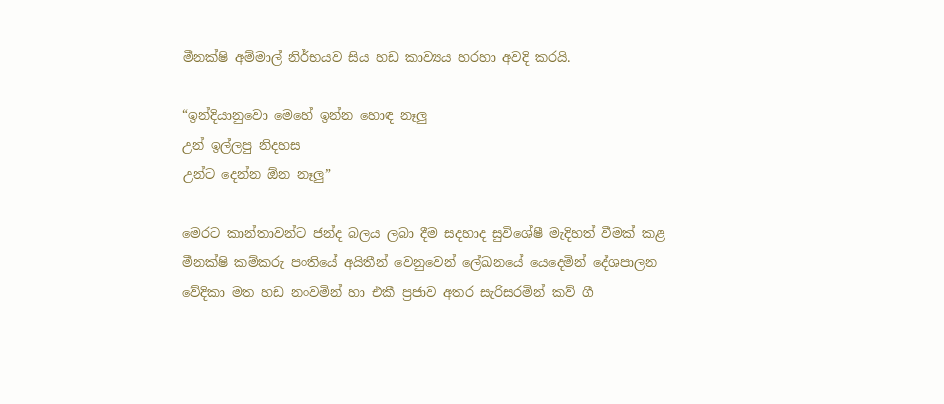මීනක්ෂි අම්මාල් නිර්භයව සිය හඩ කාව්‍යය හරහා අවදි කරයි.

“ඉන්දියානුවො මෙහේ ඉන්න හොඳ නෑලු
උන් ඉල්ලපු නිදහස
උන්ට දෙන්න ඕන නෑලු”

මෙරට කාන්තාවන්ට ජන්ද බලය ලබා දීම සදහාද සුවිශේෂී මැදිහත් වීමක් කළ මීනක්ෂි කම්කරු පංතියේ අයිතීන් වෙනුවෙන් ලේඛනයේ යෙදෙමින් දේශපාලන වේදිකා මත හඩ නංවමින් හා එකී ප්‍රජාව අතර සැරිසරමින් කව් ගී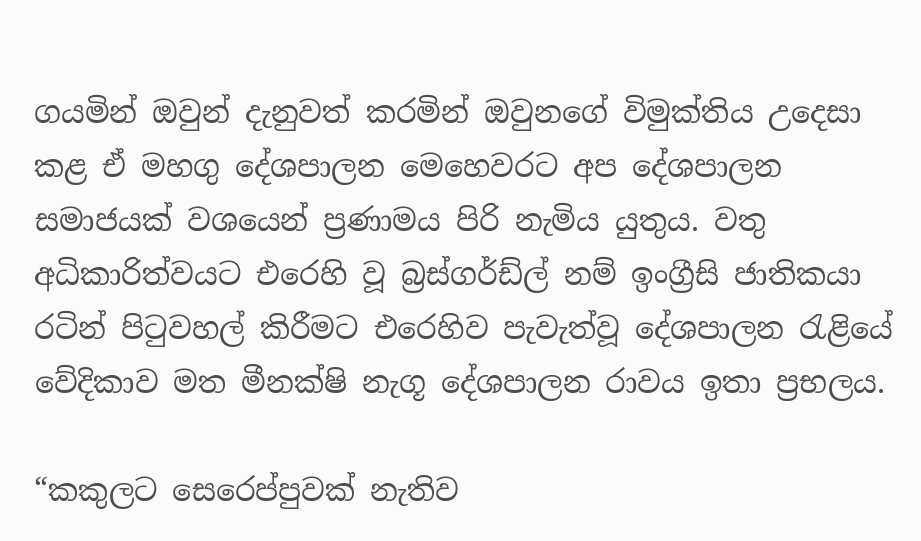ගයමින් ඔවුන් දැනුවත් කරමින් ඔවුනගේ විමුක්තිය උදෙසා කළ ඒ මහගු දේශපාලන මෙහෙවරට අප දේශපාලන සමාජයක් වශයෙන් ප්‍රණාමය පිරි නැමිය යුතුය. වතු අධිකාරිත්වයට එරෙහි වූ බ්‍රස්ගර්ඩ්ල් නම් ඉංග්‍රීසි ජාතිකයා රටින් පිටුවහල් කිරීමට එරෙහිව පැවැත්වූ දේශපාලන රැළියේ වේදිකාව මත මීනක්ෂි නැගූ දේශපාලන රාවය ඉතා ප්‍රභලය.

“කකුලට සෙරෙප්පුවක් නැතිව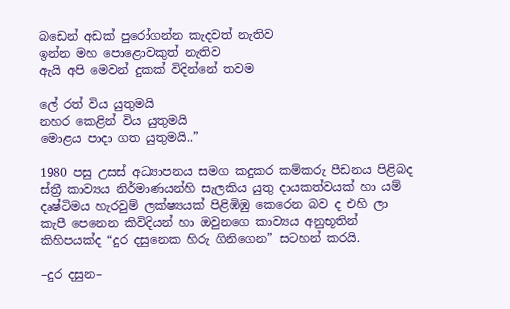බඩෙන් අඩක් පුරෝගන්න කැදවත් නැතිව
ඉන්න මහ පොළොවකුත් නැතිව
ඇයි අපි මෙවන් දුකක් විදින්නේ තවම

ලේ රත් විය යුතුමයි
නහර කෙළින් විය යුතුමයි
මොළය පාදා ගත යුතුමයි..”

1980 පසු උසස් අධ්‍යාපනය සමග කදුකර කම්කරු පීඩනය පිළිබද ස්ත්‍රී කාව්‍යය නිර්මාණයන්හි සැලකිය යුතු දායකත්වයක් හා යම් දෘෂ්ටිමය හැරවුම් ලක්ෂ්‍යයක් පිළිඹිඹු කෙරෙන බව ද එහි ලා කැපී පෙනෙන කිවිදියන් හා ඔවුනගෙ කාව්‍යය අනුභූතින් කිහිපයක්ද “දුර දසුනෙක හිරු ගිනිගෙන” සටහන් කරයි.

–දුර දසුන–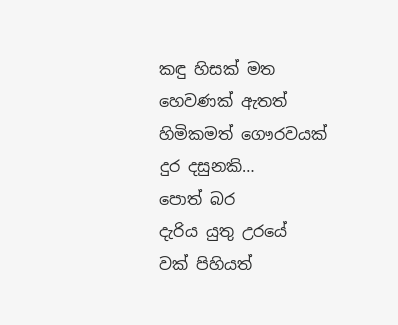කඳු හිසක් මත
හෙවණක් ඇතත්
හිමිකමත් ගෞරවයක්
දුර දසුනකි…
පොත් බර
දැරිය යුතු උරයේ
වක් පිහියත්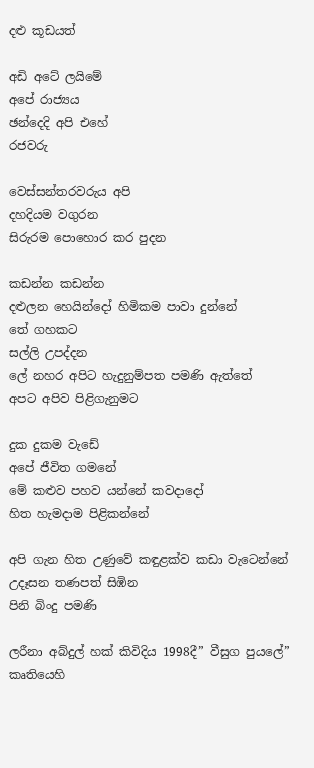දළු කූඩයත්

අඩි අටේ ලයිමේ
අපේ රාජ්‍යය
ඡන්දෙදි අපි එහේ
රජවරු

වෙස්සන්තරවරුය අපි
දහදියම වගුරන
සිරුරම පොහොර කර පුදන

කඩන්න කඩන්න
දළුලන හෙයින්දෝ හිමිකම පාවා දුන්නේ
තේ ගහකට
සල්ලි උපද්දන
ලේ නහර අපිට හැදුනුම්පත පමණි ඇත්තේ
අපට අපිව පිළිගැනුමට

දුක දුකම වැඩේ
අපේ ජීවිත ගමනේ
මේ කළුව පහව යන්නේ කවදාදෝ
හිත හැමදාම පිළිකන්නේ

අපි ගැන හිත උණුවේ කඳුළක්ව කඩා වැටෙන්නේ උදෑසන තණපත් සිඹින
පිනි බිංදු පමණි

ලරීනා අබ්දුල් හක් කිවිදිය 1998දී” වීසුග පුයලේ” කෘතියෙහි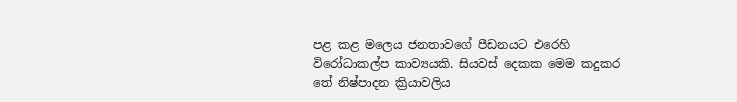පළ කළ මලෙය ජනතාවගේ පීඩනයට එරෙහි විරෝධාකල්ප කාව්‍යයකි. සියවස් දෙකක මෙම කදුකර තේ නිෂ්පාදන ක්‍රියාවලිය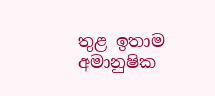තුළ ඉතාම අමානුෂික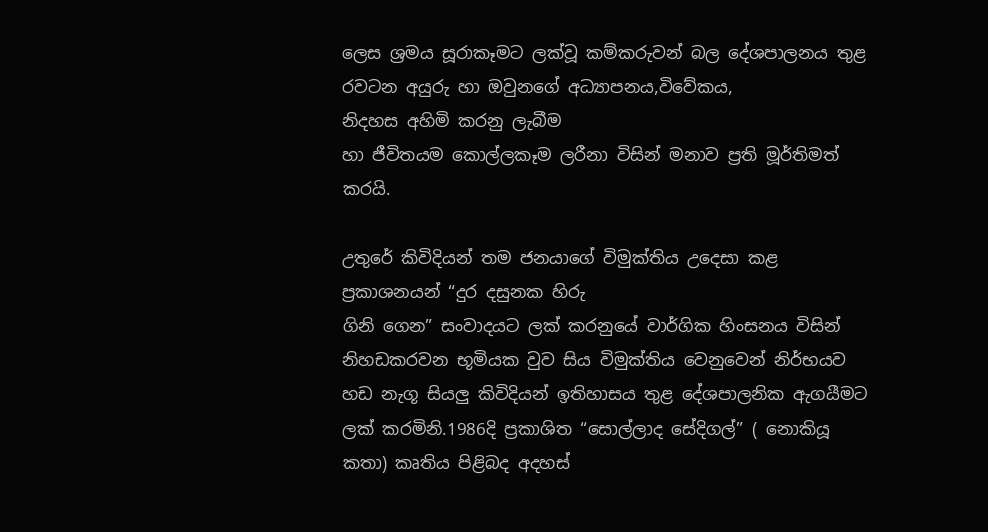ලෙස ශ්‍රමය සූරාකෑමට ලක්වූ කම්කරුවන් බල දේශපාලනය තුළ රවටන අයුරු හා ඔවුනගේ අධ්‍යාපනය,විවේකය,
නිදහස අහිමි කරනු ලැබීම
හා ජීවිතයම කොල්ලකෑම ලරීනා විසින් මනාව ප්‍රති මූර්තිමත් කරයි.

උතුරේ කිවිදියන් තම ජනයාගේ විමුක්තිය උදෙසා කළ ප්‍රකාශනයන් “දුර දසුනක හිරු
ගිනි ගෙන” සංවාදයට ලක් කරනුයේ වාර්ගික හිංසනය විසින් නිහඩකරවන භූමියක වුව සිය විමුක්තිය වෙනුවෙන් නිර්භයව හඩ නැගූ සියලු කිවිදියන් ඉතිහාසය තුළ දේශපාලනික ඇගයීමට ලක් කරමිනි.1986දි ප්‍රකාශිත “සොල්ලාද සේදිගල්” ( නොකියූ කතා) කෘතිය පිළිබද අදහස්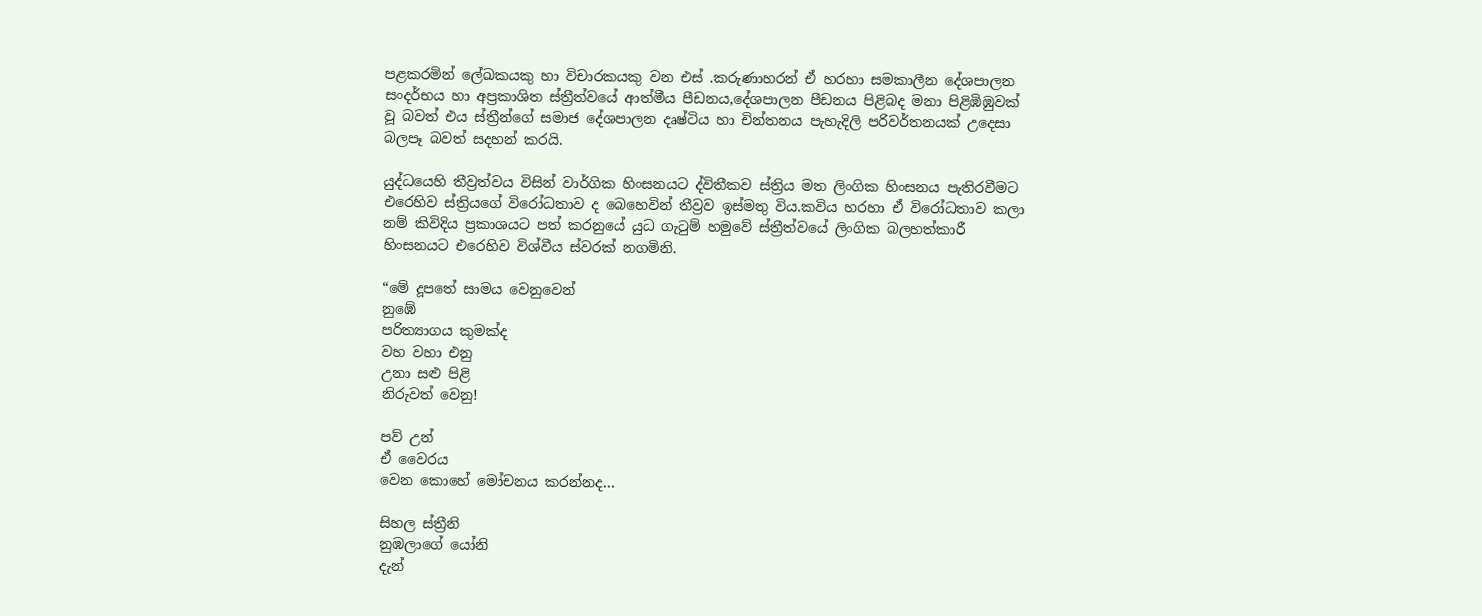පළකරමින් ලේඛකයකු හා විචාරකයකු වන එස් .කරුණාහරන් ඒ හරහා සමකාලීන දේශපාලන සංදර්භය හා අප්‍රකාශිත ස්ත්‍රීත්වයේ ආත්මීය පීඩනය,දේශපාලන පීඩනය පිළිබද මනා පිළිඹිඹුවක් වූ බවත් එය ස්ත්‍රීන්ගේ සමාජ දේශපාලන දෘෂ්ටිය හා චින්තනය පැහැදිලි පරිවර්තනයක් උදෙසා බලපෑ බවත් සදහන් කරයි.

යුද්ධයෙහි තීව්‍රත්වය විසින් වාර්ගික හිංසනයට ද්විතීකව ස්ත්‍රිය මත ලිංගික හිංසනය පැතිරවීමට එරෙහිව ස්ත්‍රියගේ විරෝධතාව ද බෙහෙවින් තීව්‍රව ඉස්මතු විය.කවිය හරහා ඒ විරෝධතාව කලා නම් කිවිදිය ප්‍රකාශයට පත් කරනුයේ යුධ ගැටුම් හමුවේ ස්ත්‍රීත්වයේ ලිංගික බලහත්කාරී හිංසනයට එරෙහිව විශ්වීය ස්වරක් නගමිනි.

“මේ දූපතේ සාමය වෙනුවෙන්
නුඹේ
පරිත්‍යාගය කුමක්ද
වහ වහා එනු
උනා සළු පිළි
නිරුවත් වෙනු!

පව් උන්
ඒ වෛරය
වෙන කොහේ මෝචනය කරන්නද…

සිහල ස්ත්‍රීනි
නුඹලාගේ යෝනි
දැන්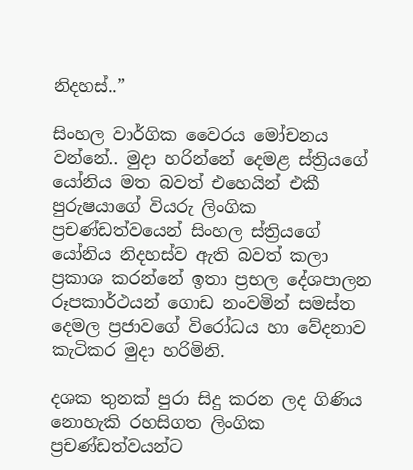නිදහස්..”

සිංහල වාර්ගික වෛරය මෝචනය වන්නේ.. මුදා හරින්නේ දෙමළ ස්ත්‍රියගේ යෝනිය මත බවත් එහෙයින් එකී පුරුෂයාගේ වියරු ලිංගික ප්‍රචණ්ඩත්වයෙන් සිංහල ස්ත්‍රියගේ යෝනිය නිදහස්ව ඇති බවත් කලා ප්‍රකාශ කරන්නේ ඉතා ප්‍රභල දේශපාලන රූපකාර්ථයන් ගොඩ නංවමින් සමස්ත දෙමල ප්‍රජාවගේ විරෝධය හා වේදනාව කැටිකර මුදා හරිමිනි.

දශක තුනක් පුරා සිදු කරන ලද ගිණිය නොහැකි රහසිගත ලිංගික ප්‍රචණ්ඩත්වයන්ට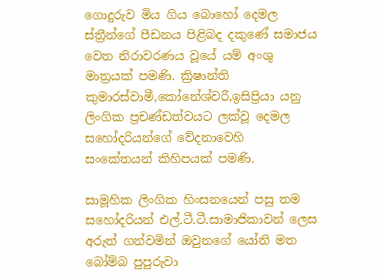ගොදුරුව මිය ගිය බොහෝ දෙමල ස්ත්‍රීන්ගේ පීඩනය පිළිබද දකුණේ සමාජය වෙත නිරාවරණය වූයේ යම් අංශු මාත්‍රයක් පමණි. ක්‍රිෂාන්ති කුමාරස්වාමී,කෝනේශ්වරී,ඉසිප්‍රියා යනු ලිංගික ප්‍රචණ්ඩත්වයට ලක්වූ දෙමල සහෝදරියන්ගේ වේදනාවෙහි
සංකේතයන්‍ කිහිපයක් පමණි.

සාමූහික ලිංගික හිංසනයෙන් පසු තම සහෝදරියන් එල්.ටී.ටී.සාමාජිකාවන් ලෙස අරුත් ගන්වමින් ඔවුනගේ යෝනි මත බෝම්බ පුපුරුවා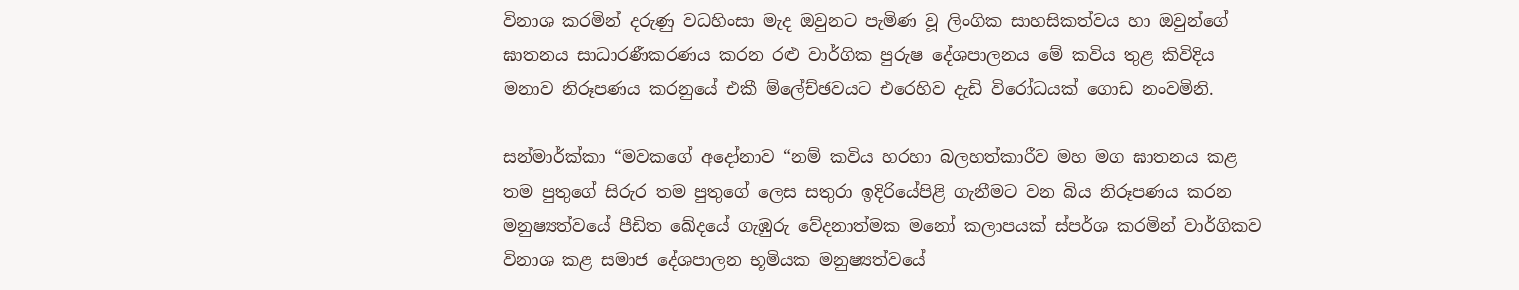විනාශ කරමින් දරුණු වධහිංසා මැද ඔවුනට පැමිණ වූ ලිංගික සාහසිකත්වය හා ඔවුන්ගේ ඝාතනය සාධාරණීකරණය කරන රළු වාර්ගික පුරුෂ දේශපාලනය මේ කවිය තුළ කිවිදිය මනාව නිරූපණය කරනුයේ එකී ම්ලේච්ඡවයට එරෙහිව දැඩි විරෝධයක් ගොඩ නංවමිනි.

සන්මාර්ක්කා “මවකගේ අදෝනාව “නම් කවිය හරහා බලහත්කාරීව මහ මග ඝාතනය කළ තම පුතුගේ සිරුර තම පුතුගේ ලෙස සතුරා ඉදිරියේපිළි ගැනීමට වන බිය නිරූපණය කරන මනුෂ්‍යත්වයේ පීඩිත ඛේදයේ ගැඹුරු වේදනාත්මක මනෝ කලාපයක් ස්පර්ශ කරමින් වාර්ගිකව විනාශ කළ සමාජ දේශපාලන භූමියක මනුෂ්‍යත්වයේ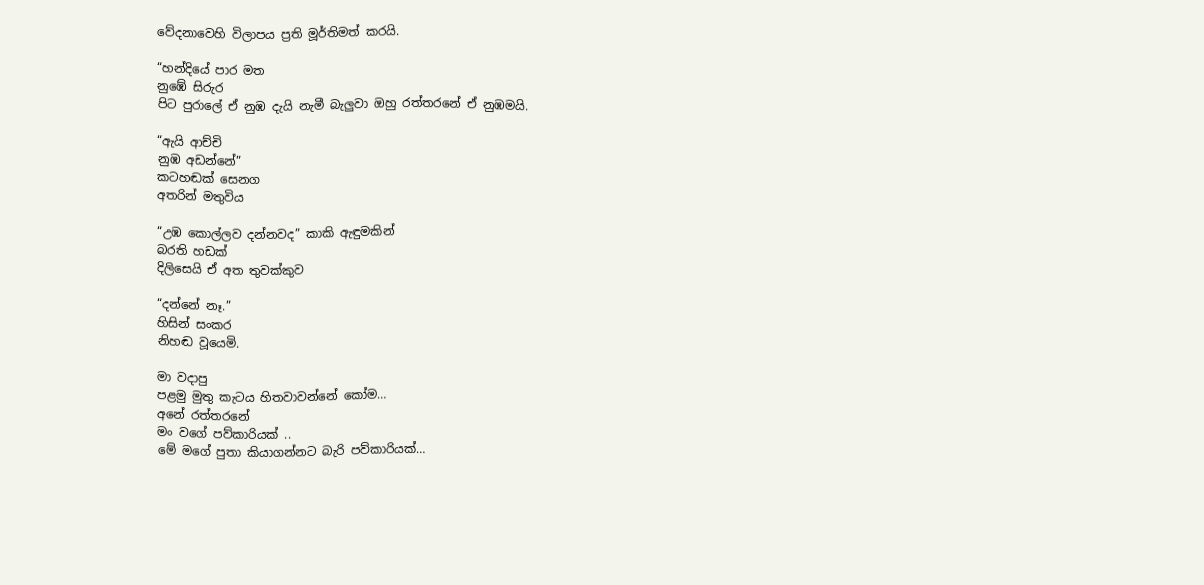වේදනාවෙහි විලාපය ප්‍රති මූර්තිමත් කරයි.

“හන්දියේ පාර මත
නුඹේ සිරුර
පිට පුරාලේ ඒ නුඹ දැයි නැමී බැලුවා ඔහු රත්තරනේ ඒ නුඹමයි.

“ඇයි ආච්චි
නුඹ අඩන්නේ”
කටහඬක් සෙනග
අතරින් මතුවිය

“උඹ කොල්ලව දන්නවද” කාකි ඇඳුමකින්
බරති හඩක්
දිලිසෙයි ඒ අත තුවක්කුව

“දන්නේ නෑ.”
හිසින් සංකර
නිහඬ වූයෙමි.

මා වදාපු
පළමු මුතු කැටය හිතවාවන්නේ කෝම…
අනේ රත්තරනේ
මං වගේ පව්කාරියක් ..
මේ මගේ පුතා කියාගන්නට බැරි පව්කාරියක්…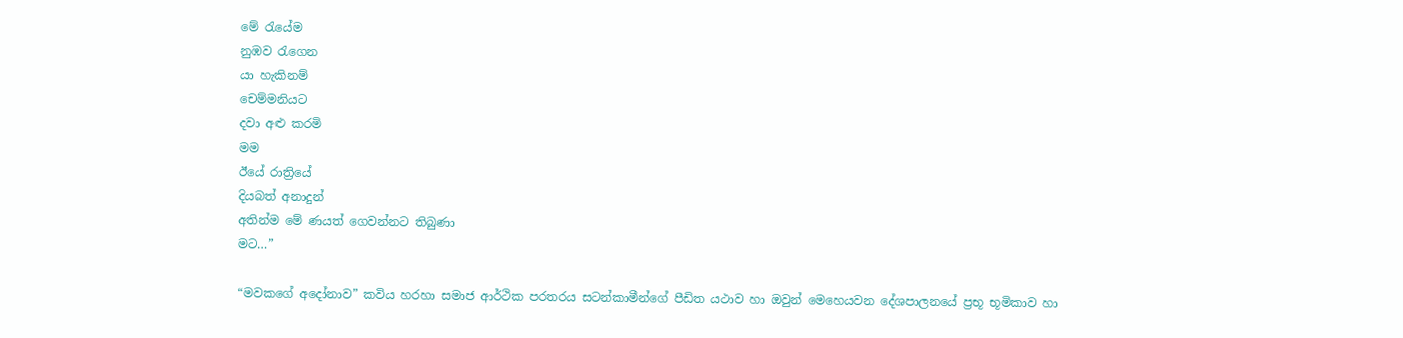මේ රැයේම
නුඹව රැගෙන
යා හැකිනම්
චෙම්මනියට
දවා අළු කරමි
මම
ඊයේ රාත්‍රියේ
දියබත් අනාදුන්
අතින්ම මේ ණයත් ගෙවන්නට තිබුණා
මට…”

“මවකගේ අදෝනාව” කවිය හරහා සමාජ ආර්ථික පරතරය සටන්කාමීන්ගේ පීඩිත යථාව හා ඔවුන් මෙහෙයවන දේශපාලනයේ ප්‍රභූ භූමිකාව හා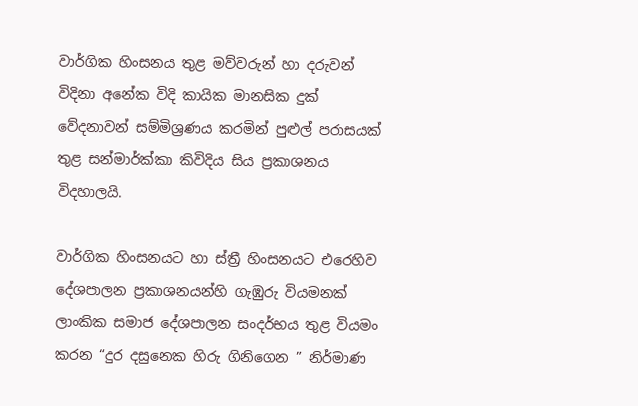වාර්ගික හිංසනය තුළ මව්වරුන් හා දරුවන් විදිනා අනේක විදි කායික මානසික දුක් වේදනාවන් සම්මිශ්‍රණය කරමින් පුළුල් පරාසයක් තුළ සන්මාර්ක්කා කිවිදිය සිය ප්‍රකාශනය විදහාලයි.

වාර්ගික හිංසනයට හා ස්ත්‍රී හිංසනයට එරෙහිව දේශපාලන ප්‍රකාශනයන්හි ගැඹුරු වියමනක් ලාංකික සමාජ දේශපාලන සංදර්භය තුළ වියමං කරන “දුර දසුනෙක හිරු ගිනිගෙන ” නිර්මාණ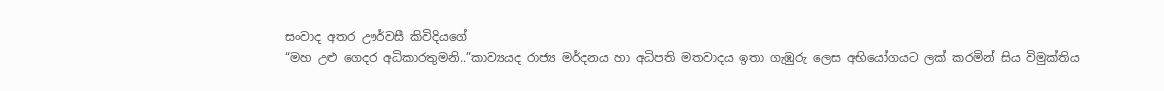සංවාද අතර ඌර්වසී කිවිදියගේ
“මහ උළු ගෙදර අධිකාරතුමනි..”කාව්‍යයද රාජ්‍ය මර්දනය හා අධිපති මතවාදය ඉතා ගැඹුරු ලෙස අභියෝගයට ලක් කරමින් සිය විමුක්තිය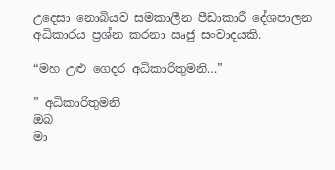උදෙසා නොබියව සමකාලීන පීඩාකාරී දේශපාලන අධිකාරය ප්‍රශ්න කරනා ඍජු සංවාදයකි.

“මහ උළු ගෙදර අධිකාරිතුමනි…”

” අධිකාරිතුමනි
ඔබ
මා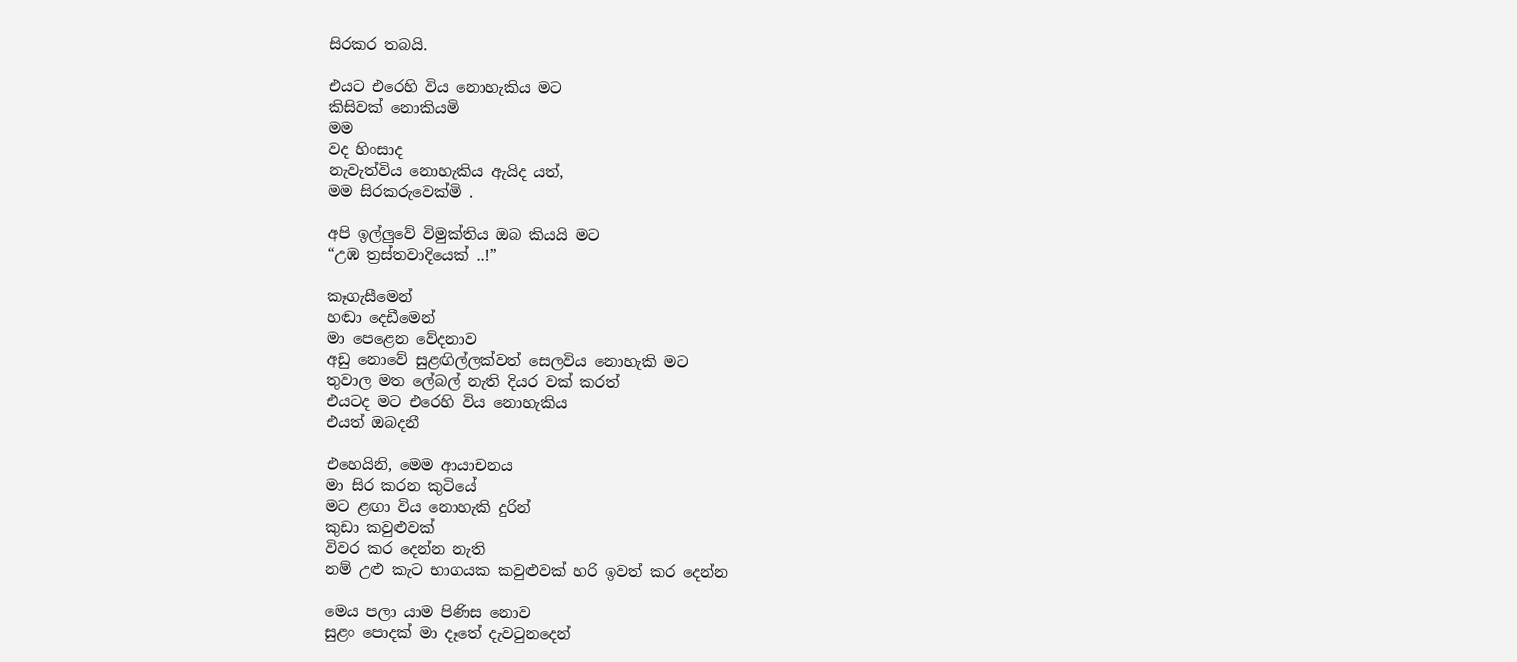සිරකර තබයි.

එයට එරෙහි විය නොහැකිය මට
කිසිවක් නොකියමි
මම
වද හිංසාද
නැවැත්විය නොහැකිය ඇයිද යත්,
මම සිරකරුවෙක්මි .

අපි ඉල්ලුවේ විමුක්තිය ඔබ කියයි මට
“උඹ ත්‍රස්තවාදියෙක් ..!”

කෑගැසීමෙන්
හඬා දෙඩීමෙන්
මා පෙළෙන වේදනාව
අඩු නොවේ සුළඟිල්ලක්වත් සෙලවිය නොහැකි මට
තුවාල මත ලේබල් නැති දියර වක් කරත්
එයටද මට එරෙහි විය නොහැකිය
එයත් ඔබදනී

එහෙයිනි, මෙම ආයාචනය
මා සිර කරන කුටියේ
මට ළඟා විය නොහැකි දුරින්
කුඩා කවුළුවක්
විවර කර දෙන්න නැති
නම් උළු කැට භාගයක කවුළුවක් හරි ඉවත් කර දෙන්න

මෙය පලා යාම පිණිස නොව
සුළං පොදක් මා දෑතේ දැවටුනදෙන්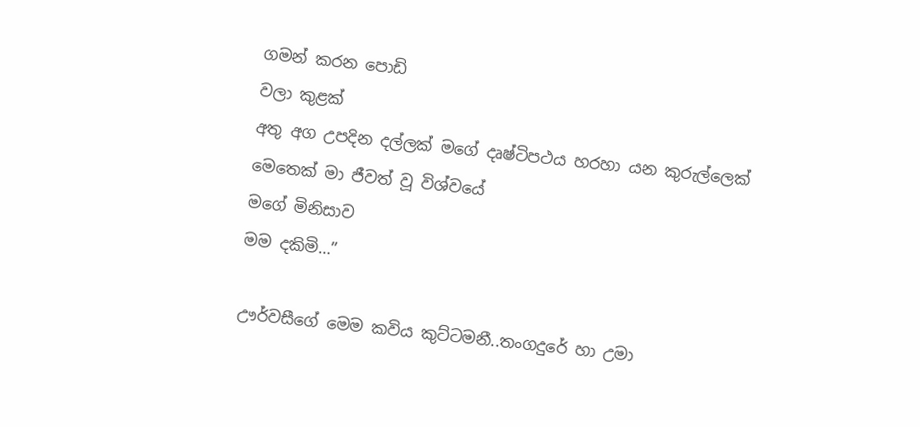ගමන් කරන පොඩි
වලා කුළක්
අතු අග උපදින දල්ලක් මගේ දෘෂ්ටිපථය හරහා යන කුරුල්ලෙක්
මෙතෙක් මා ජීවත් වූ විශ්වයේ
මගේ මිනිසාව
මම දකිමි…”

ඌර්වසීගේ මෙම කවිය කුට්ටමනී..තංගදුරේ හා උමා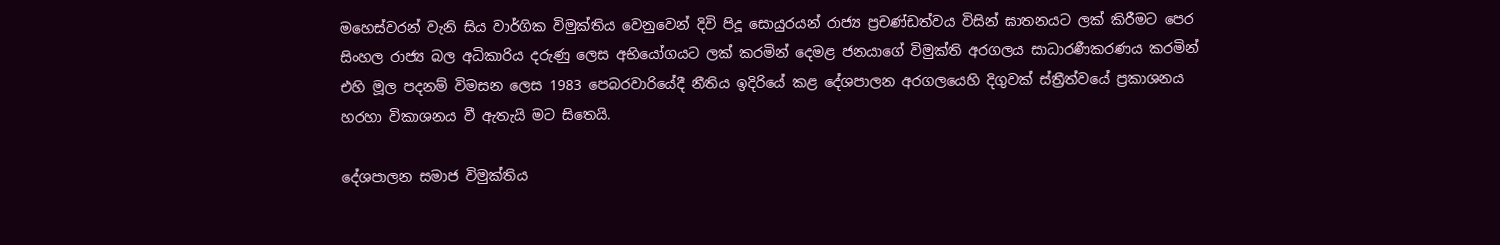මහෙස්වරන් වැනි සිය වාර්ගික විමුක්තිය වෙනුවෙන් දිවි පිදූ සොයුරයන් රාජ්‍ය ප්‍රචණ්ඩත්වය විසින් ඝාතනයට ලක් කිරීමට පෙර සිංහල රාජ්‍ය බල අධිකාරිය දරුණු ලෙස අභියෝගයට ලක් කරමින් දෙමළ ජනයාගේ විමුක්ති අරගලය සාධාරණීකරණය කරමින් එහි මූල පදනම් විමසන ලෙස 1983 පෙබරවාරියේදී නීතිය ඉදිරියේ කළ දේශපාලන අරගලයෙහි දිගුවක් ස්ත්‍රීත්වයේ ප්‍රකාශනය හරහා විකාශනය වී ඇතැයි මට සිතෙයි.

දේශපාලන සමාජ විමුක්තිය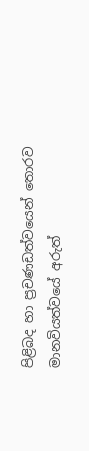පිළිබද හා ප්‍රචණඩත්වයෙන් තොරව මානවියත්වයේ අරුත්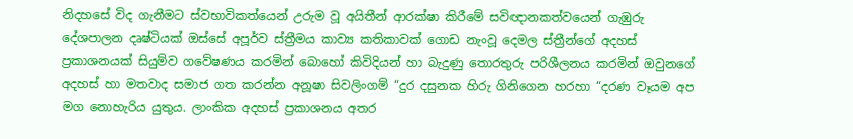නිදහසේ විද ගැනීමට ස්වභාවිකත්යෙන් උරුම වූ අයිතීන් ආරක්ෂා කිරීමේ සවිඥානකත්වයෙන් ගැඹුරු දේශපාලන දෘෂ්ටියක් ඔස්සේ අපූර්ව ස්ත්‍රීමය කාව්‍ය කතිකාවක් ගොඩ නැංවූ දෙමල ස්ත්‍රීන්ගේ අදහස් ප්‍රකාශනයක් සියුම්ව ගවේෂණය කරමින් බොහෝ කිවිදියන් හා බැදුණු තොරතුරු පරිශීලනය කරමින් ඔවුනගේ අදහස් හා මතවාද සමාජ ගත කරන්න අනූෂා සිවලිංගම් “දුර දසුනක හිරු ගිනිගෙන හරහා “දරණ වෑයම අප මග නොහැරිය යුතුය. ලාංකික අදහස් ප්‍රකාශනය අතර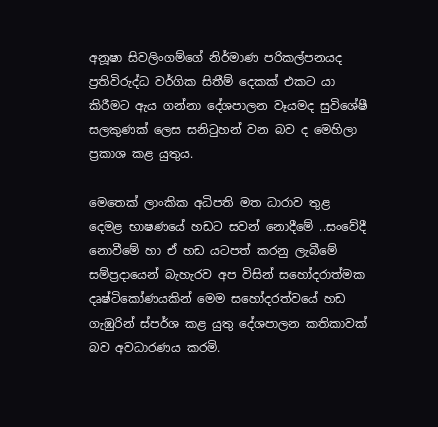අනූෂා සිවලිංගම්ගේ නිර්මාණ පරිකල්පනයද ප්‍රතිවිරුද්ධ වර්ගික සිතීම් දෙකක් එකට යා කිරීමට ඇය ගන්නා දේශපාලන වෑයමද සුවිශේෂී සලකුණක් ලෙස සනිටුහන් වන බව ද මෙහිලා ප්‍රකාශ කළ යුතුය.

මෙතෙක් ලාංකික අධිපති මත ධාරාව තුළ දෙමළ භාෂණයේ හඩට සවන් නොදීමේ ..සංවේදී නොවීමේ හා ඒ හඩ යටපත් කරනු ලැබීමේ සම්ප්‍රදායෙන් බැහැරව අප විසින් සහෝදරාත්මක දෘෂ්ටිකෝණයකින් මෙම සහෝදරත්වයේ හඩ ගැඹුරින් ස්පර්ශ කළ යුතු දේශපාලන කතිකාවක් බව අවධාරණය කරමි.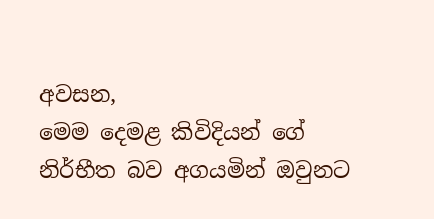අවසන,
මෙම දෙමළ කිවිදියන් ගේ නිර්භීත බව අගයමින් ඔවුනට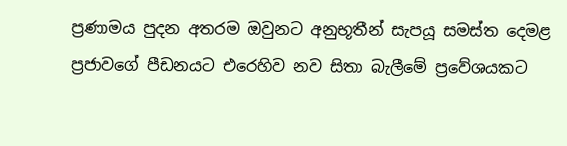ප්‍රණාමය පුදන අතරම ඔවුනට අනුභූතීන් සැපයූ සමස්ත දෙමළ ප්‍රජාවගේ පීඩනයට එරෙහිව නව සිතා බැලීමේ ප්‍රවේශයකට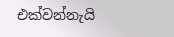එක්වන්නැයි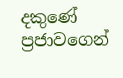දකුණේ ප්‍රජාවගෙන්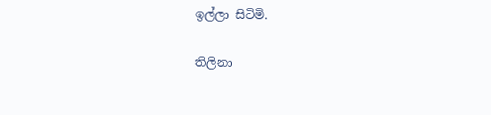ඉල්ලා සිටිමි.

තිලිනා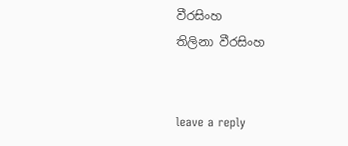වීරසිංහ
තිලිනා වීරසිංහ


leave a reply